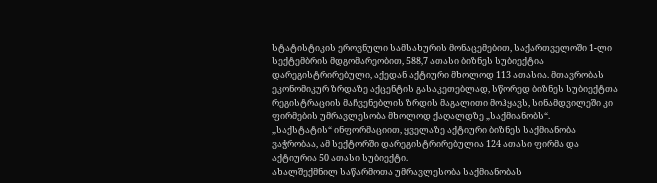სტატისტიკის ეროვნული სამსახურის მონაცემებით, საქართველოში 1-ლი სექტემბრის მდგომარეობით, 588,7 ათასი ბიზნეს სუბიექტია დარეგისტრირებული, აქედან აქტიური მხოლოდ 113 ათასია. მთავრობას ეკონომიკურ ზრდაზე აქცენტის გასაკეთებლად, სწორედ ბიზნეს სუბიექტთა რეგისტრაციის მაჩვენებლის ზრდის მაგალითი მოჰყავს, სინამდვილეში კი ფირმების უმრავლესობა მხოლოდ ქაღალდზე „საქმიანობს“.
„საქსტატის“ ინფორმაციით, ყველაზე აქტიური ბიზნეს საქმიანობა ვაჭრობაა, ამ სექტორში დარეგისტრირებულია 124 ათასი ფირმა და აქტიურია 50 ათასი სუბიექტი.
ახალშექმნილ საწარმოთა უმრავლესობა საქმიანობას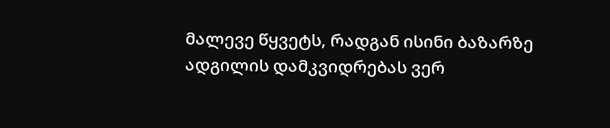მალევე წყვეტს, რადგან ისინი ბაზარზე ადგილის დამკვიდრებას ვერ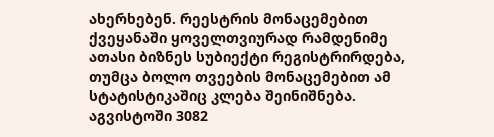ახერხებენ. რეესტრის მონაცემებით ქვეყანაში ყოველთვიურად რამდენიმე ათასი ბიზნეს სუბიექტი რეგისტრირდება, თუმცა ბოლო თვეების მონაცემებით ამ სტატისტიკაშიც კლება შეინიშნება. აგვისტოში 3082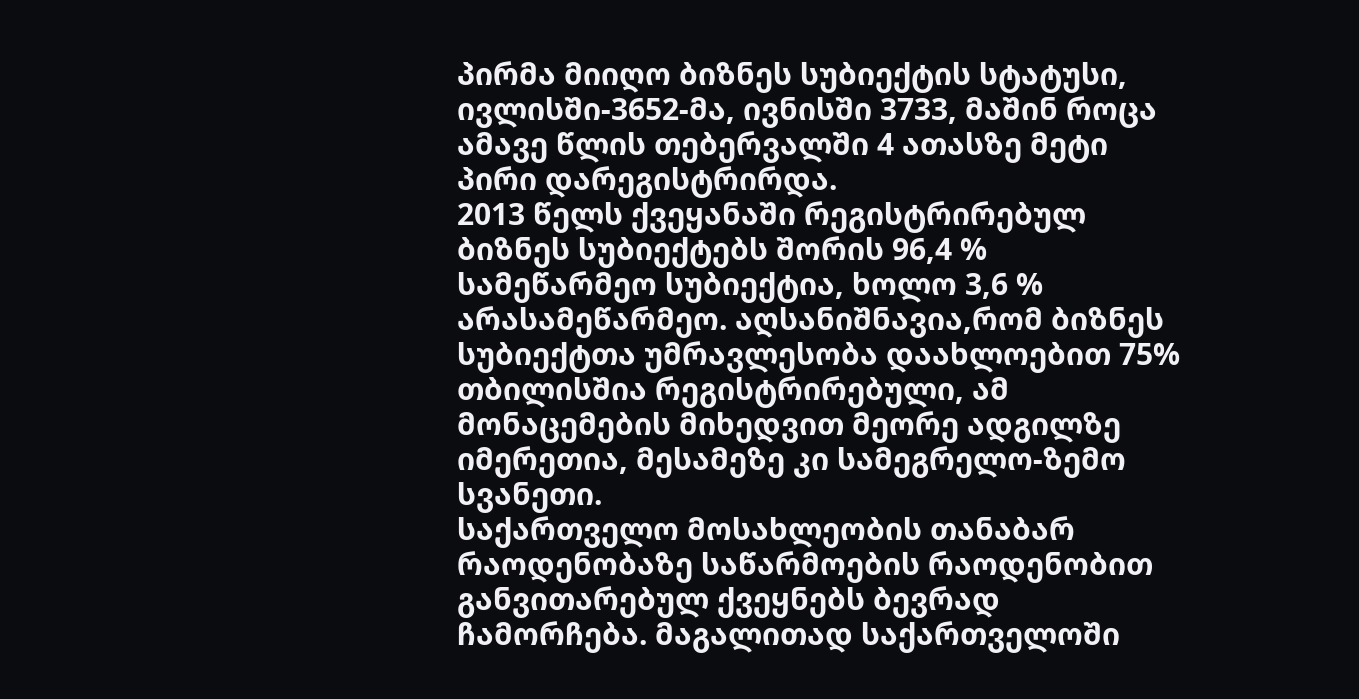პირმა მიიღო ბიზნეს სუბიექტის სტატუსი, ივლისში-3652-მა, ივნისში 3733, მაშინ როცა ამავე წლის თებერვალში 4 ათასზე მეტი პირი დარეგისტრირდა.
2013 წელს ქვეყანაში რეგისტრირებულ ბიზნეს სუბიექტებს შორის 96,4 % სამეწარმეო სუბიექტია, ხოლო 3,6 % არასამეწარმეო. აღსანიშნავია,რომ ბიზნეს სუბიექტთა უმრავლესობა დაახლოებით 75% თბილისშია რეგისტრირებული, ამ მონაცემების მიხედვით მეორე ადგილზე იმერეთია, მესამეზე კი სამეგრელო-ზემო სვანეთი.
საქართველო მოსახლეობის თანაბარ რაოდენობაზე საწარმოების რაოდენობით განვითარებულ ქვეყნებს ბევრად ჩამორჩება. მაგალითად საქართველოში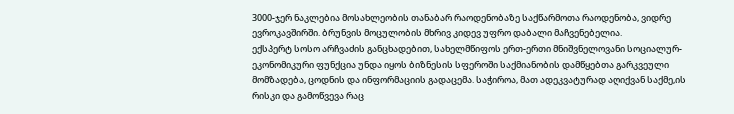3000-ჯერ ნაკლებია მოსახლეობის თანაბარ რაოდენობაზე საქწარმოთა რაოდენობა, ვიდრე ევროკავშირში. ბრუნვის მოცულობის მხრივ კიდევ უფრო დაბალი მაჩვენებელია.
ექსპერტ სოსო არჩვაძის განცხადებით, სახელმწიფოს ერთ-ერთი მნიშვნელოვანი სოციალურ-ეკონომიკური ფუნქცია უნდა იყოს ბიზნესის სფეროში საქმიანობის დამწყებთა გარკვეული მომზადება, ცოდნის და ინფორმაციის გადაცემა. საჭიროა, მათ ადეკვატურად აღიქვან საქმე,ის რისკი და გამოწვევა რაც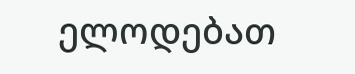ელოდებათ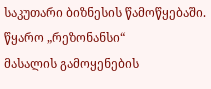საკუთარი ბიზნესის წამოწყებაში.
წყარო „რეზონანსი“
მასალის გამოყენების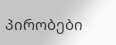პირობები